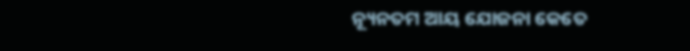ନ୍ୟୂନତମ ଆୟ ଯୋଜନା କେତେ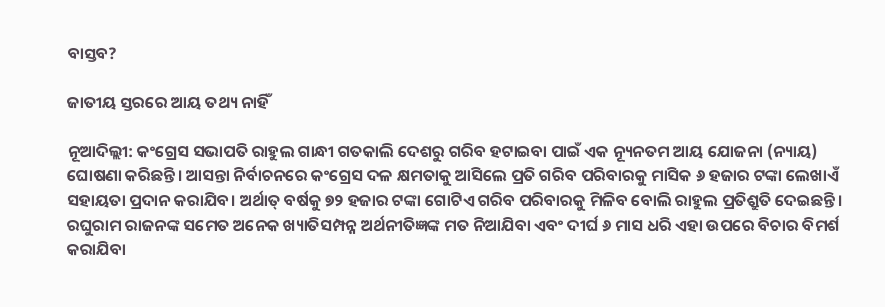ବାସ୍ତବ?

ଜାତୀୟ ସ୍ତରରେ ଆୟ ତଥ୍ୟ ନାହିଁ

ନୂଆଦିଲ୍ଲୀ: କଂଗ୍ରେସ ସଭାପତି ରାହୁଲ ଗାନ୍ଧୀ ଗତକାଲି ଦେଶରୁ ଗରିବ ହଟାଇବା ପାଇଁ ଏକ ନ୍ୟୂନତମ ଆୟ ଯୋଜନା (ନ୍ୟାୟ) ଘୋଷଣା କରିଛନ୍ତି। ଆସନ୍ତା ନିର୍ବାଚନରେ କଂଗ୍ରେସ ଦଳ କ୍ଷମତାକୁ ଆସିଲେ ପ୍ରତି ଗରିବ ପରିବାରକୁ ମାସିକ ୬ ହଜାର ଟଙ୍କା ଲେଖାଏଁ ସହାୟତା ପ୍ରଦାନ କରାଯିବ। ଅର୍ଥାତ୍ ବର୍ଷକୁ ୭୨ ହଜାର ଟଙ୍କା ଗୋଟିଏ ଗରିବ ପରିବାରକୁ ମିଳିବ ବୋଲି ରାହୁଲ ପ୍ରତିଶ୍ରୁତି ଦେଇଛନ୍ତି। ରଘୁରାମ ରାଜନଙ୍କ ସମେତ ଅନେକ ଖ୍ୟାତିସମ୍ପନ୍ନ ଅର୍ଥନୀତିଜ୍ଞଙ୍କ ମତ ନିଆଯିବା ଏବଂ ଦୀର୍ଘ ୬ ମାସ ଧରି ଏହା ଉପରେ ବିଚାର ବିମର୍ଶ କରାଯିବା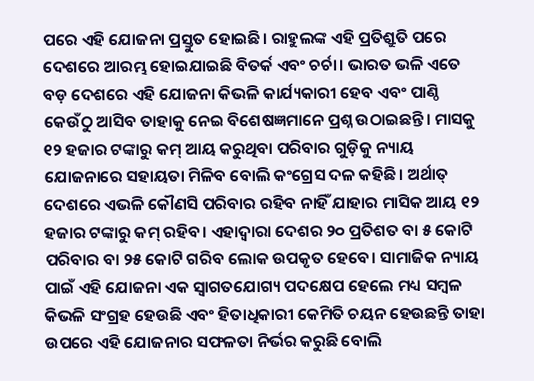ପରେ ଏହି ଯୋଜନା ପ୍ରସ୍ତୁତ ହୋଇଛି। ରାହୁଲଙ୍କ ଏହି ପ୍ରତିଶ୍ରୁତି‌ ପରେ ଦେଶରେ ଆରମ୍ଭ ହୋଇଯାଇଛି ବିତର୍କ ଏବଂ ଚର୍ଚା। ଭାରତ ଭଳି ଏତେ ବଡ଼ ଦେଶରେ ଏହି ଯୋଜନା କିଭଳି କାର୍ଯ୍ୟକାରୀ ହେବ ଏବଂ ପାଣ୍ଠି କେଉଁଠୁ ଆସିବ ତାହାକୁ ନେଇ ବିଶେଷଜ୍ଞମାନେ ପ୍ରଶ୍ନ ଉଠାଇଛନ୍ତି। ମାସକୁ ୧୨ ହଜାର ଟଙ୍କାରୁ କମ୍ ଆୟ କରୁଥିବା ପରିବାର ଗୁଡ଼ିକୁ ନ୍ୟାୟ ଯୋଜନାରେ ସହାୟତା ମିଳିବ ବୋଲି କଂଗ୍ରେସ ଦଳ କହିଛି। ଅର୍ଥାତ୍ ଦେଶରେ ଏଭଳି କୌଣସି ପରିବାର ରହିବ ନାହିଁ ଯାହାର ମାସିକ ଆୟ ୧୨ ହଜାର ଟଙ୍କାରୁ କମ୍ ରହିବ। ଏହାଦ୍ବାରା ଦେଶର ୨୦ ପ୍ରତିଶତ ବା ୫ କୋଟି ପରିବାର ବା ୨୫ କୋଟି ଗରିବ ଲୋକ ଉପକୃତ ହେବେ। ସାମାଜିକ ନ୍ୟାୟ ପାଇଁ ଏହି ଯୋଜନା ଏକ ସ୍ବାଗତଯୋଗ୍ୟ ପଦକ୍ଷେପ ହେଲେ ମଧ୍ୟ ସମ୍ବଳ କିଭଳି ସଂଗ୍ରହ ହେଉଛି ଏବଂ ହିତାଧିକାରୀ କେମିତି ଚୟନ ହେଉଛନ୍ତି ତାହା ଉପରେ ଏହି ଯୋଜନାର ସଫଳତା ନିର୍ଭର କରୁଛି ବୋଲି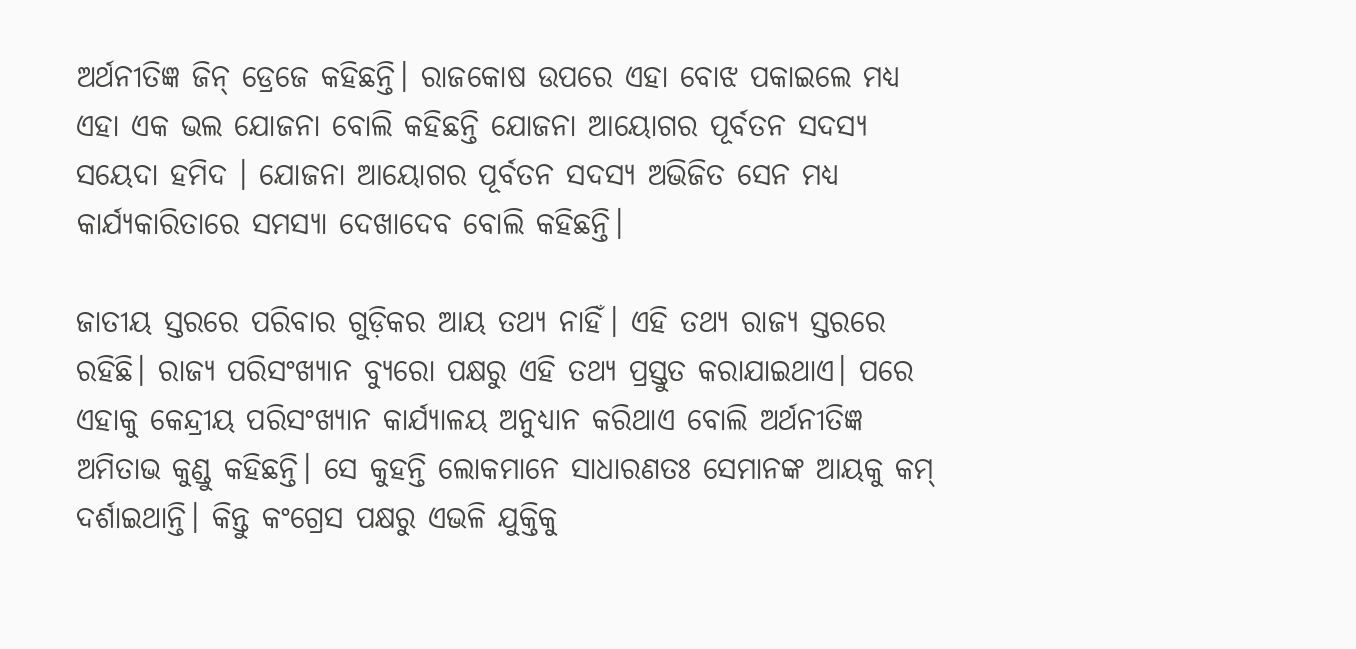ଅର୍ଥନୀତିଜ୍ଞ ଜିନ୍ ଡ୍ରେଜେ କହିଛନ୍ତି। ରାଜକୋଷ ଉପରେ ଏହା ବୋଝ ପକାଇଲେ ମଧ୍ୟ ଏହା ଏକ ଭଲ ଯୋଜନା ବୋଲି କହିଛନ୍ତି ଯୋଜନା ଆୟୋଗର ପୂର୍ବତନ ସଦସ୍ୟ ସୟେଦା ହମିଦ । ଯୋଜନା ଆୟୋଗର ପୂର୍ବତନ ସଦସ୍ୟ ଅଭି‌ଜିତ ସେନ ମଧ୍ୟ କାର୍ଯ୍ୟକାରିତାରେ ସମସ୍ୟା ଦେଖାଦେବ ବୋଲି କହିଛନ୍ତି।

ଜାତୀୟ ସ୍ତରରେ ପରିବାର ଗୁଡ଼ିକର ଆୟ ତଥ୍ୟ ନାହିଁ। ଏହି ତଥ୍ୟ ରାଜ୍ୟ ସ୍ତରରେ ରହିଛି। ରାଜ୍ୟ ପରିସଂଖ୍ୟାନ ବ୍ୟୁରୋ ପକ୍ଷରୁ ଏହି ତଥ୍ୟ ପ୍ରସ୍ତୁତ କରାଯାଇଥାଏ। ପରେ ଏହାକୁ କେନ୍ଦ୍ରୀୟ ପରିସଂଖ୍ୟାନ କାର୍ଯ୍ୟାଳୟ ଅନୁଧ୍ୟାନ କରିଥାଏ ବୋଲି ଅର୍ଥନୀତିଜ୍ଞ ଅମିତାଭ କୁଣ୍ଡୁ କହିଛନ୍ତି। ସେ କୁହନ୍ତି ଲୋକମାନେ ସାଧାରଣତଃ ସେମାନଙ୍କ ଆୟକୁ କମ୍ ଦର୍ଶାଇଥାନ୍ତି। କିନ୍ତୁ କଂଗ୍ରେସ ପକ୍ଷରୁ ଏଭଳି ଯୁକ୍ତିକୁ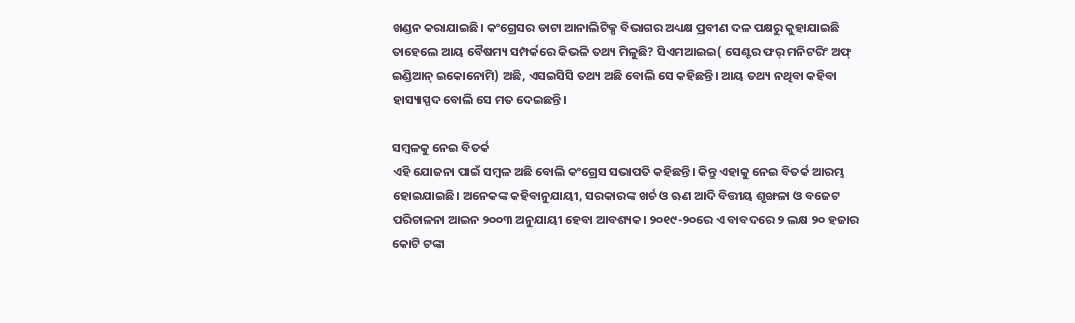ଖଣ୍ଡନ କରାଯାଇଛି। କଂଗ୍ରେସର ଡାଟା ଆନାଲିଟିକ୍ସ ବିଭାଗର ଅଧ୍ୟକ୍ଷ ପ୍ରବୀଣ ଦଳ ପକ୍ଷରୁ କୁହାଯାଇଛି ତାହେଲେ ଆୟ ବୈଷମ୍ୟ ସମ୍ପର୍କରେ କିଭଳି ତଥ୍ୟ ମିଳୁଛି? ସିଏମଆଇଇ( ସେଣ୍ଟର ଫର୍ ମନିଟରିଂ ଅଫ୍ ଇଣ୍ଡିଆନ୍ ଇକୋନୋମି) ଅଛି, ଏସଇସିସି ତଥ୍ୟ ଅଛି ବୋଲି ସେ କହିଛନ୍ତି। ଆୟ ତଥ୍ୟ ନଥିବା କହିବା ହାସ୍ୟାସ୍ପଦ ବୋଲି ସେ ମତ ଦେଇଛନ୍ତି।

ସମ୍ବଳକୁ ନେଇ ବିତର୍କ
ଏହି ଯୋଜନା ପାଇଁ ସମ୍ବଳ ଅଛି ବୋଲି କଂଗ୍ରେସ ସଭାପତି କହିଛନ୍ତି। କିନ୍ତୁ ଏହାକୁ ନେଇ ବିତର୍କ ଆରମ୍ଭ ହୋଇଯାଇଛି। ଅନେକଙ୍କ କହିବାନୁଯାୟୀ, ସରକାରଙ୍କ ଖର୍ଚ ଓ ଋଣ ଆଦି ବିତ୍ତୀୟ ଶୃଙ୍ଖଳା ଓ ବଜେଟ ପରିଚାଳନା ଆଇନ ୨୦୦୩ ଅନୁଯାୟୀ ହେବା ଆବଶ୍ୟକ। ୨୦୧୯-୨୦ରେ ଏ ବାବଦରେ ୨ ଲକ୍ଷ ‌୨୦ ହଜାର କୋଟି ଟଙ୍କା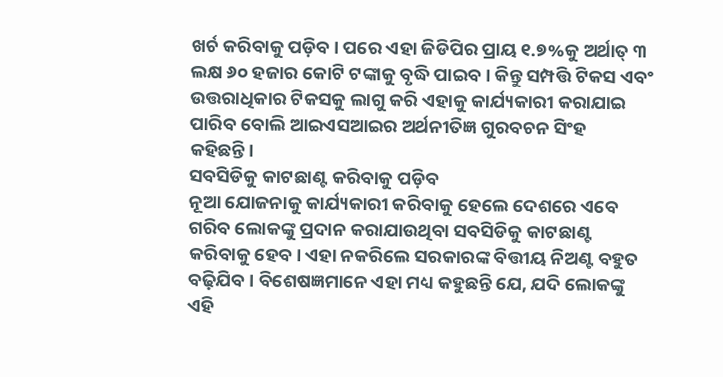ଖର୍ଚ କରିବାକୁ ପଡ଼ିବ। ପରେ ଏହା ଜିଡିପିର ପ୍ରାୟ ୧.୭%କୁ ଅର୍ଥାତ୍ ୩ ଲକ୍ଷ ୬୦ ହଜାର କୋଟି ଟଙ୍କାକୁ ବୃଦ୍ଧି ପାଇବ। କିନ୍ତୁ ସମ୍ପତ୍ତି ଟିକସ ଏବଂ ଉତ୍ତରାଧିକାର ଟିକସକୁ ଲାଗୁ କରି ଏହାକୁ କାର୍ଯ୍ୟକାରୀ କରାଯାଇ ପାରିବ ବୋଲି ଆଇଏସଆଇର ଅର୍ଥନୀତିଜ୍ଞ ଗୁରବଚନ ସିଂହ କହିଛନ୍ତି।
ସବସିଡିକୁ କାଟଛାଣ୍ଟ କରିବାକୁ ପଡ଼ିବ
ନୂଆ ଯୋଜନାକୁ କାର୍ଯ୍ୟକାରୀ କରିବାକୁ ହେଲେ ଦେଶରେ ଏବେ ଗରିବ ଲୋକଙ୍କୁ ପ୍ରଦାନ କରାଯାଉଥିବା ସବସିଡିକୁ କାଟଛାଣ୍ଟ କରିବାକୁ ହେବ। ଏହା ନକରିଲେ ସରକାରଙ୍କ ବିତ୍ତୀୟ ନିଅଣ୍ଟ ବହୁତ ବଢ଼ିଯିବ। ବିଶେଷଜ୍ଞମାନେ ଏହା ମଧ୍ୟ କହୁଛନ୍ତି ଯେ, ଯଦି ଲୋକଙ୍କୁ ଏହି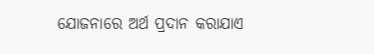ଯୋଜନାରେ ଅର୍ଥ ପ୍ରଦାନ କରାଯାଏ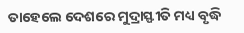ତାହେଲେ ଦେଶରେ ମୁଦ୍ରାସ୍ଫୀତି ମଧ୍ୟ ବୃଦ୍ଧି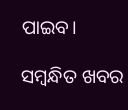ପାଇବ।

ସମ୍ବନ୍ଧିତ ଖବର